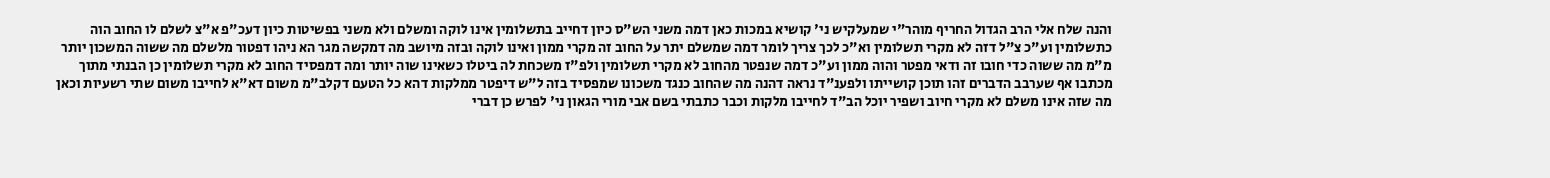והנה שלח אלי הרב הגדול החריף מוהר"י שמעלקיש ני' קושיא במכות כאן דמה משני הש"ס כיון דחייב בתשלומין אינו לוקה ומשלם ולא משני בפשיטות כיון דעכ"פ א"צ לשלם לו החוב הוה כתשלומין וע"כ צ"ל דזה לא מקרי תשלומין וא"כ לכך צריך לומר דמה שמשלם יתר על החוב זה מקרי ממון ואינו לוקה ובזה מיושב מה דמקשה מגר הא ניהו דפטור מלשלם מה ששוה המשכון יותר מ"מ מה ששוה כדי חובו זה ודאי מפטר והוה ממון וע"כ דמה שנפטר מהחוב לא מקרי תשלומין ולפ"ז משכחת לה ביטלו כשאינו שוה יותר ומה דמפסיד החוב לא מקרי תשלומין כן הבנתי מתוך מכתבו אף שערבב הדברים זהו תוכן קושייתו ולפענ"ד נראה דהנה מה שהחוב כנגד משכונו שמפסיד בזה ל"ש דיפטר ממלקות דהא כל הטעם דקלב"מ משום דא"א לחייבו משום שתי רשעיות וכאן מה שזה אינו משלם לא מקרי חיוב ושפיר יוכל הב"ד לחייבו מלקות וכבר כתבתי בשם אבי מורי הגאון ני' לפרש כן דברי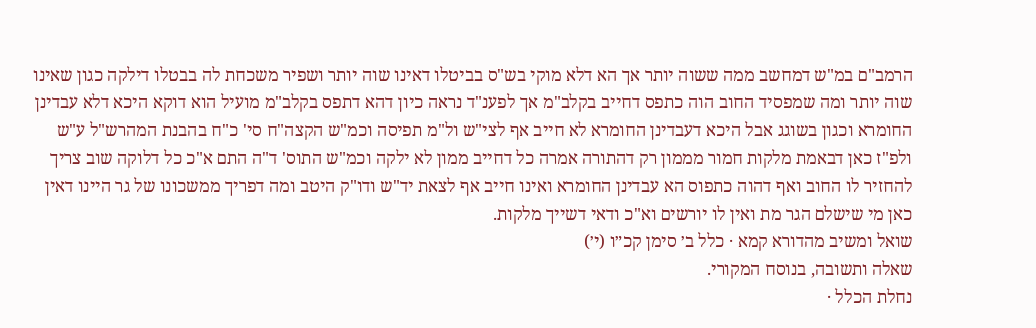הרמב"ם במ"ש דמחשב ממה ששוה יותר אך הא דלא מוקי בש"ס בביטלו דאינו שוה יותר ושפיר משכחת לה בבטלו דילקה כגון שאינו שוה יותר ומה שמפסיד החוב הוה כתפס דחייב בקלב"מ אך לפענ"ד נראה כיון דהא דתפס בקלב"מ מועיל הוא דוקא היכא דלא עבדינן החומרא וכגון בשוגג אבל היכא דעבדינן החומרא לא חייב אף לצי"ש ול"מ תפיסה וכמ"ש הקצה"ח סי' כ"ח בהבנת המהרש"ל ע"ש ולפ"ז כאן דבאמת מלקות חמור מממון רק דהתורה אמרה כל דחייב ממון לא ילקה וכמ"ש התוס' ד"ה התם א"כ כל דלוקה שוב צריך להחזיר לו החוב ואף דהוה כתפוס הא עבדינן החומרא ואינו חייב אף לצאת יד"ש ודו"ק היטב ומה דפריך ממשכונו של גר היינו דאין כאן מי שישלם הגר מת ואין לו יורשים וא"כ ודאי דשייך מלקות.
שואל ומשיב מהדורא קמא · כלל ב׳ סימן קכ״ו (י׳)
שאלה ותשובה, בנוסח המקורי.
נחלת הכלל ·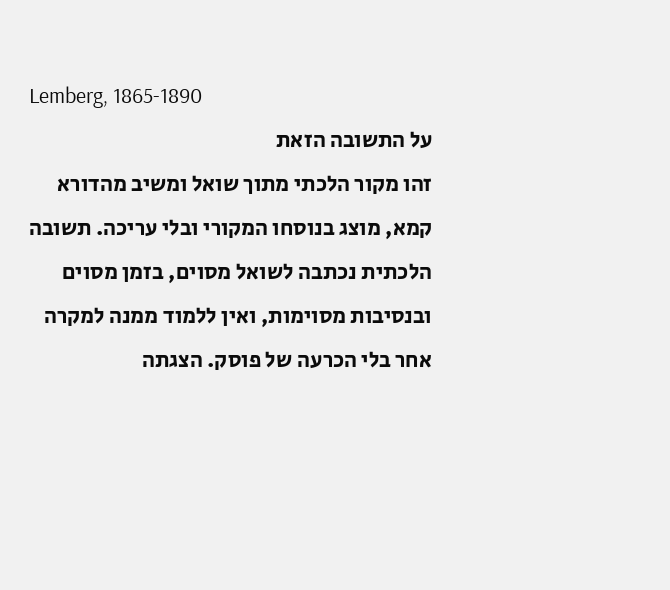Lemberg, 1865-1890
על התשובה הזאת
זהו מקור הלכתי מתוך שואל ומשיב מהדורא קמא, מוצג בנוסחו המקורי ובלי עריכה. תשובה הלכתית נכתבה לשואל מסוים, בזמן מסוים ובנסיבות מסוימות, ואין ללמוד ממנה למקרה אחר בלי הכרעה של פוסק. הצגתה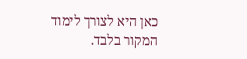כאן היא לצורך לימוד המקור בלבד.